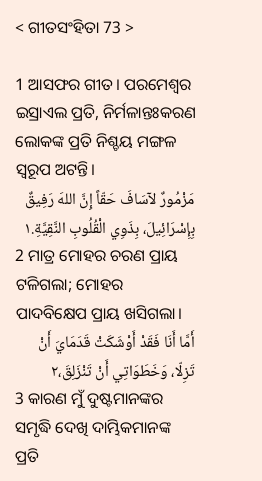< ଗୀତସଂହିତା 73 >

1 ଆସଫର ଗୀତ। ପରମେଶ୍ୱର ଇସ୍ରାଏଲ ପ୍ରତି, ନିର୍ମଳାନ୍ତଃକରଣ ଲୋକଙ୍କ ପ୍ରତି ନିଶ୍ଚୟ ମଙ୍ଗଳ ସ୍ୱରୂପ ଅଟନ୍ତି।
مَزْمُورٌ لآسَافَ حَقّاً إِنَّ اللهَ رَفِيقٌ بِإِسْرَائِيلَ، بِذَوِي الْقُلُوبِ النَّقِيَّةِ.١
2 ମାତ୍ର ମୋହର ଚରଣ ପ୍ରାୟ ଟଳିଗଲା; ମୋହର ପାଦବିକ୍ଷେପ ପ୍ରାୟ ଖସିଗଲା।
أَمَّا أَنَا فَقَدْ أَوْشَكَتْ قَدَمَايَ أَنْ تَزِلّا، وَخَطَوَاتِي أَنْ تَنْزَلِقَ،٢
3 କାରଣ ମୁଁ ଦୁଷ୍ଟମାନଙ୍କର ସମୃଦ୍ଧି ଦେଖି ଦାମ୍ଭିକମାନଙ୍କ ପ୍ରତି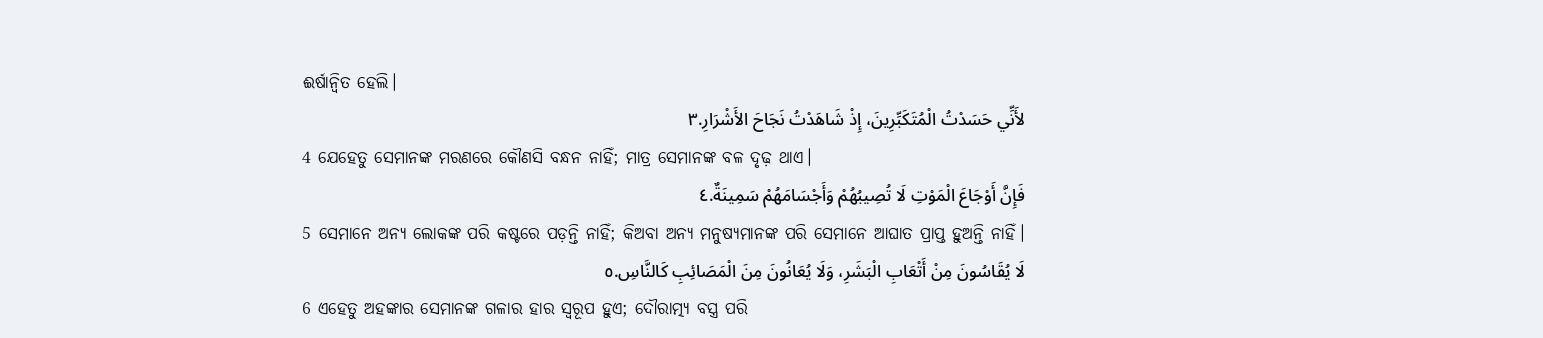ଈର୍ଷାନ୍ୱିତ ହେଲି।
لأَنِّي حَسَدْتُ الْمُتَكَبِّرِينَ، إِذْ شَاهَدْتُ نَجَاحَ الأَشْرَارِ.٣
4 ଯେହେତୁ ସେମାନଙ୍କ ମରଣରେ କୌଣସି ବନ୍ଧନ ନାହିଁ; ମାତ୍ର ସେମାନଙ୍କ ବଳ ଦୃଢ଼ ଥାଏ।
فَإِنَّ أَوْجَاعَ الْمَوْتِ لَا تُصِيبُهُمْ وَأَجْسَامَهُمْ سَمِينَةٌ.٤
5 ସେମାନେ ଅନ୍ୟ ଲୋକଙ୍କ ପରି କଷ୍ଟରେ ପଡ଼ନ୍ତି ନାହିଁ; କିଅବା ଅନ୍ୟ ମନୁଷ୍ୟମାନଙ୍କ ପରି ସେମାନେ ଆଘାତ ପ୍ରାପ୍ତ ହୁଅନ୍ତି ନାହିଁ।
لَا يُقَاسُونَ مِنْ أَتْعَابِ الْبَشَرِ، وَلَا يُعَانُونَ مِنَ الْمَصَائِبِ كَالنَّاسِ.٥
6 ଏହେତୁ ଅହଙ୍କାର ସେମାନଙ୍କ ଗଳାର ହାର ସ୍ୱରୂପ ହୁଏ; ଦୌରାତ୍ମ୍ୟ ବସ୍ତ୍ର ପରି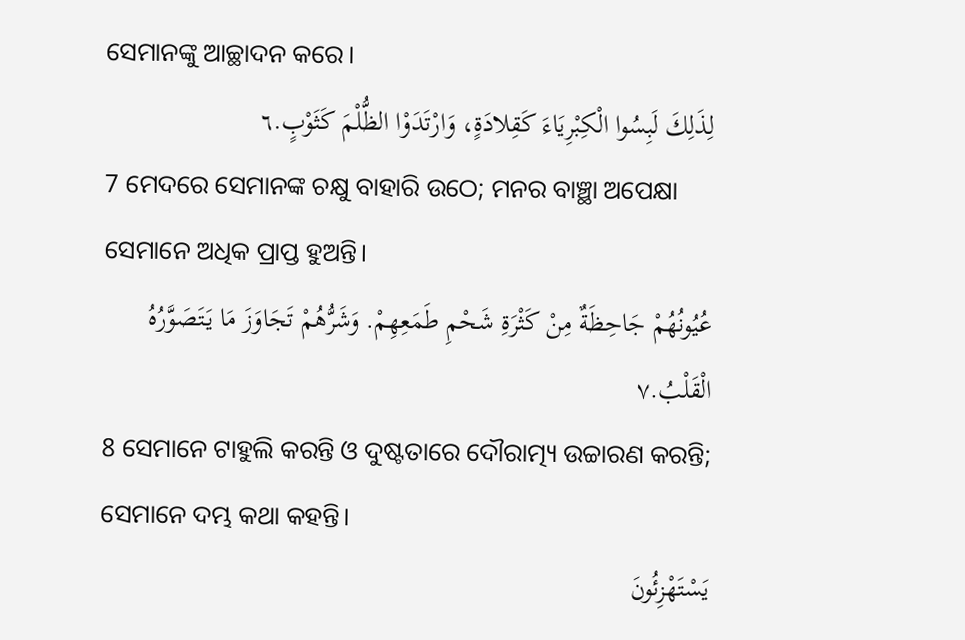ସେମାନଙ୍କୁ ଆଚ୍ଛାଦନ କରେ।
لِذَلِكَ لَبِسُوا الْكِبْرِيَاءَ كَقِلادَةٍ، وَارْتَدَوْا الظُّلْمَ كَثَوْبٍ.٦
7 ମେଦରେ ସେମାନଙ୍କ ଚକ୍ଷୁ ବାହାରି ଉଠେ; ମନର ବାଞ୍ଛା ଅପେକ୍ଷା ସେମାନେ ଅଧିକ ପ୍ରାପ୍ତ ହୁଅନ୍ତି।
عُيُونُهُمْ جَاحِظَةٌ مِنْ كَثْرَةِ شَحْمِ طَمَعِهِمْ. وَشَرُّهُمْ تَجَاوَزَ مَا يَتَصَوَّرُهُ الْقَلْبُ.٧
8 ସେମାନେ ଟାହୁଲି କରନ୍ତି ଓ ଦୁଷ୍ଟତାରେ ଦୌରାତ୍ମ୍ୟ ଉଚ୍ଚାରଣ କରନ୍ତି; ସେମାନେ ଦମ୍ଭ କଥା କହନ୍ତି।
يَسْتَهْزِئُونَ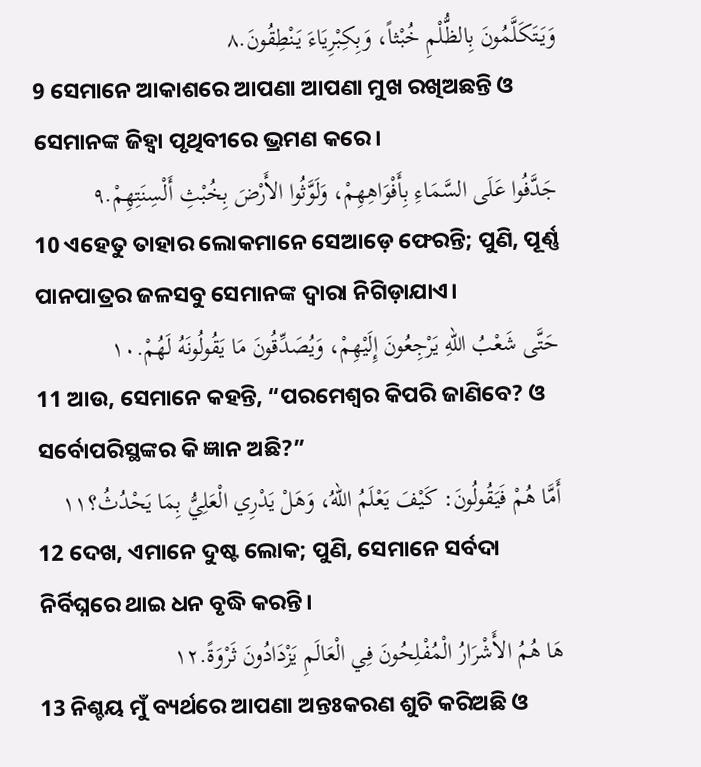وَيَتَكَلَّمُونَ بِالظُّلْمِ خُبْثاً، وَبِكِبْرِيَاءَ يَنْطِقُونَ.٨
9 ସେମାନେ ଆକାଶରେ ଆପଣା ଆପଣା ମୁଖ ରଖିଅଛନ୍ତି ଓ ସେମାନଙ୍କ ଜିହ୍ୱା ପୃଥିବୀରେ ଭ୍ରମଣ କରେ।
جَدَّفُوا عَلَى السَّمَاءِ بِأَفْوَاهِهِمْ، وَلَوَّثُوا الأَرْضَ بِخُبْثِ أَلْسِنَتِهِمْ.٩
10 ଏହେତୁ ତାହାର ଲୋକମାନେ ସେଆଡ଼େ ଫେରନ୍ତି; ପୁଣି, ପୂର୍ଣ୍ଣ ପାନପାତ୍ରର ଜଳସବୁ ସେମାନଙ୍କ ଦ୍ୱାରା ନିଗିଡ଼ାଯାଏ।
حَتَّى شَعْبُ اللهِ يَرْجِعُونَ إِلَيْهِمْ، وَيُصَدِّقُونَ مَا يَقُولُونَهُ لَهُمْ.١٠
11 ଆଉ, ସେମାନେ କହନ୍ତି, “ପରମେଶ୍ୱର କିପରି ଜାଣିବେ? ଓ ସର୍ବୋପରିସ୍ଥଙ୍କର କି ଜ୍ଞାନ ଅଛି?”
أَمَّا هُمْ فَيَقُولُونَ: كَيْفَ يَعْلَمُ اللهُ، وَهَلْ يَدْرِي الْعَلِيُّ بِمَا يَحْدُثُ؟١١
12 ଦେଖ, ଏମାନେ ଦୁଷ୍ଟ ଲୋକ; ପୁଣି, ସେମାନେ ସର୍ବଦା ନିର୍ବିଘ୍ନରେ ଥାଇ ଧନ ବୃଦ୍ଧି କରନ୍ତି।
هَا هُمُ الأَشْرَارُ الْمُفْلِحُونَ فِي الْعَالَمِ يَزْدَادُونَ ثَرْوَةً.١٢
13 ନିଶ୍ଚୟ ମୁଁ ବ୍ୟର୍ଥରେ ଆପଣା ଅନ୍ତଃକରଣ ଶୁଚି କରିଅଛି ଓ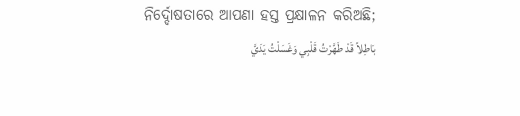ନିର୍ଦ୍ଦୋଷତାରେ ଆପଣା ହସ୍ତ ପ୍ରକ୍ଷାଳନ କରିଅଛି;
بَاطِلاً قَدْ طَهَّرْتُ قَلْبِي وَغَسَلْتُ يَدَيَّ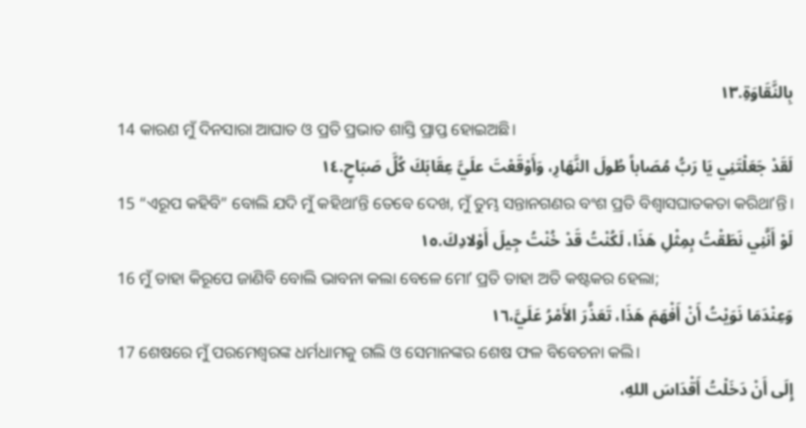بِالنَّقَاوَةِ.١٣
14 କାରଣ ମୁଁ ଦିନସାରା ଆଘାତ ଓ ପ୍ରତି ପ୍ରଭାତ ଶାସ୍ତି ପ୍ରାପ୍ତ ହୋଇଅଛି।
لَقَدْ جَعَلْتَنِي يَا رَبُّ مُصَاباً طُولَ النَّهَارِ، وَأَوْقَعْتَ علَيَّ عِقَابَكَ كُلَّ صَبَاحٍ.١٤
15 “ଏରୂପ କହିବି” ବୋଲି ଯଦି ମୁଁ କହିଥାʼନ୍ତି ତେବେ ଦେଖ, ମୁଁ ତୁମ୍ଭ ସନ୍ତାନଗଣର ବଂଶ ପ୍ରତି ବିଶ୍ୱାସଘାତକତା କରିଥାʼନ୍ତି।
لَوْ أَنَّنِي نَطَقْتُ بِمِثْلِ هَذَا، لَكُنْتُ قَدْ خُنْتُ جِيلَ أَوْلادِكَ.١٥
16 ମୁଁ ତାହା କିରୂପେ ଜାଣିବି ବୋଲି ଭାବନା କଲା ବେଳେ ମୋʼ ପ୍ରତି ତାହା ଅତି କଷ୍ଟକର ହେଲା;
وَعِنْدَمَا نَوَيْتُ أَنْ أَفْهَمَ هَذَا، تَعَذَّرَ الأَمْرُ عَلَيَّ،١٦
17 ଶେଷରେ ମୁଁ ପରମେଶ୍ୱରଙ୍କ ଧର୍ମଧାମକୁ ଗଲି ଓ ସେମାନଙ୍କର ଶେଷ ଫଳ ବିବେଚନା କଲି।
إِلَى أَنْ دَخَلْتُ أَقْدَاسَ اللهِ،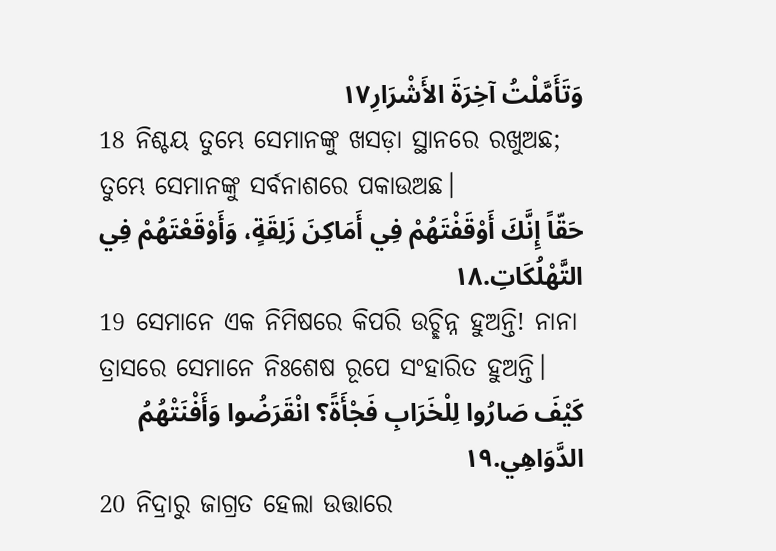وَتَأَمَّلْتُ آخِرَةَ الأَشْرَارِ١٧
18 ନିଶ୍ଚୟ ତୁମ୍ଭେ ସେମାନଙ୍କୁ ଖସଡ଼ା ସ୍ଥାନରେ ରଖୁଅଛ; ତୁମ୍ଭେ ସେମାନଙ୍କୁ ସର୍ବନାଶରେ ପକାଉଅଛ।
حَقّاً إِنَّكَ أَوْقَفْتَهُمْ فِي أَمَاكِنَ زَلِقَةٍ، وَأَوْقَعْتَهُمْ فِي التَّهْلُكَاتِ.١٨
19 ସେମାନେ ଏକ ନିମିଷରେ କିପରି ଉଚ୍ଛିନ୍ନ ହୁଅନ୍ତି! ନାନା ତ୍ରାସରେ ସେମାନେ ନିଃଶେଷ ରୂପେ ସଂହାରିତ ହୁଅନ୍ତି।
كَيْفَ صَارُوا لِلْخَرَابِ فَجْأَةً؟ انْقَرَضُوا وَأَفْنَتْهُمُ الدَّوَاهِي.١٩
20 ନିଦ୍ରାରୁ ଜାଗ୍ରତ ହେଲା ଉତ୍ତାରେ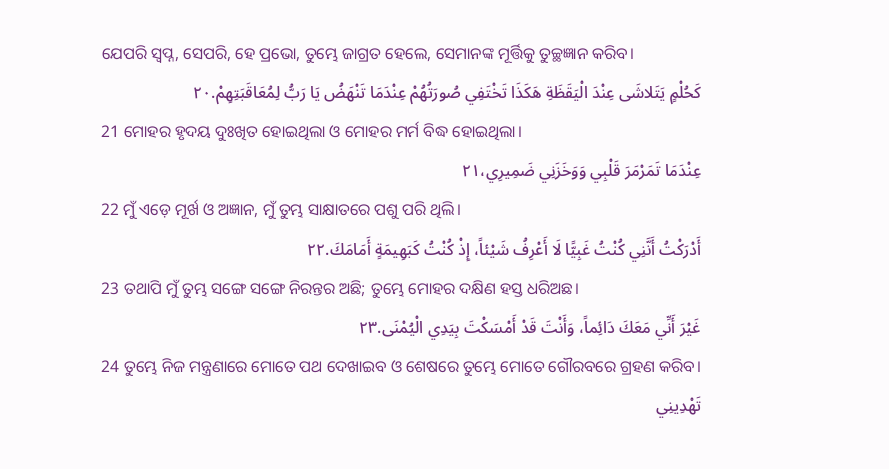ଯେପରି ସ୍ୱପ୍ନ, ସେପରି, ହେ ପ୍ରଭୋ, ତୁମ୍ଭେ ଜାଗ୍ରତ ହେଲେ, ସେମାନଙ୍କ ମୂର୍ତ୍ତିକୁ ତୁଚ୍ଛଜ୍ଞାନ କରିବ।
كَحُلْمٍ يَتَلاشَى عِنْدَ الْيَقَظَةِ هَكَذَا تَخْتَفِي صُورَتُهُمْ عِنْدَمَا تَنْهَضُ يَا رَبُّ لِمُعَاقَبَتِهِمْ.٢٠
21 ମୋହର ହୃଦୟ ଦୁଃଖିତ ହୋଇଥିଲା ଓ ମୋହର ମର୍ମ ବିଦ୍ଧ ହୋଇଥିଲା।
عِنْدَمَا تَمَرْمَرَ قَلْبِي وَوَخَزَنِي ضَمِيرِي،٢١
22 ମୁଁ ଏଡ଼େ ମୂର୍ଖ ଓ ଅଜ୍ଞାନ, ମୁଁ ତୁମ୍ଭ ସାକ୍ଷାତରେ ପଶୁ ପରି ଥିଲି।
أَدْرَكْتُ أَنَّنِي كُنْتُ غَبِيًّا لَا أَعْرِفُ شَيْئاً، إِذْ كُنْتُ كَبَهِيمَةٍ أَمَامَكَ.٢٢
23 ତଥାପି ମୁଁ ତୁମ୍ଭ ସଙ୍ଗେ ସଙ୍ଗେ ନିରନ୍ତର ଅଛି; ତୁମ୍ଭେ ମୋହର ଦକ୍ଷିଣ ହସ୍ତ ଧରିଅଛ।
غَيْرَ أَنِّي مَعَكَ دَائِماً، وَأَنْتَ قَدْ أَمْسَكْتَ بِيَدِي الْيُمْنَى.٢٣
24 ତୁମ୍ଭେ ନିଜ ମନ୍ତ୍ରଣାରେ ମୋତେ ପଥ ଦେଖାଇବ ଓ ଶେଷରେ ତୁମ୍ଭେ ମୋତେ ଗୌରବରେ ଗ୍ରହଣ କରିବ।
تَهْدِينِي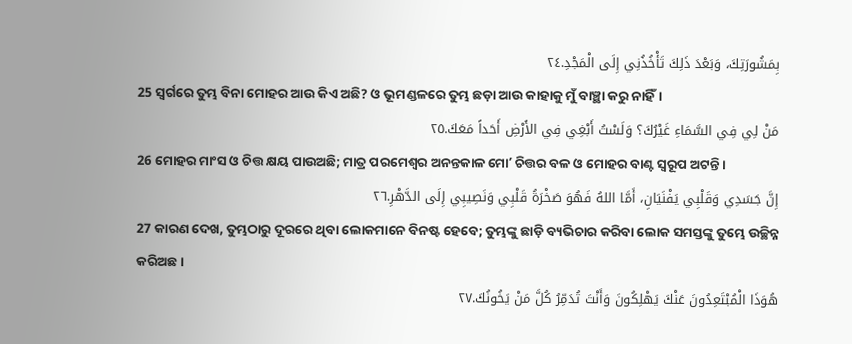بِمَشُورَتِكَ، وَبَعْدَ ذَلِكَ تَأْخُذُنِي إِلَى الْمَجْدِ.٢٤
25 ସ୍ୱର୍ଗରେ ତୁମ୍ଭ ବିନା ମୋହର ଆଉ କିଏ ଅଛି? ଓ ଭୂମଣ୍ଡଳରେ ତୁମ୍ଭ ଛଡ଼ା ଆଉ କାହାକୁ ମୁଁ ବାଞ୍ଛା କରୁ ନାହିଁ।
مَنْ لِي فِي السَّمَاءِ غَيْرُكَ؟ وَلَسْتُ أَبْغِي فِي الأَرْضِ أَحَداً مَعَكَ.٢٥
26 ମୋହର ମାଂସ ଓ ଚିତ୍ତ କ୍ଷୟ ପାଉଅଛି; ମାତ୍ର ପରମେଶ୍ୱର ଅନନ୍ତକାଳ ମୋʼ ଚିତ୍ତର ବଳ ଓ ମୋହର ବାଣ୍ଟ ସ୍ୱରୂପ ଅଟନ୍ତି।
إِنَّ جَسَدِي وَقَلْبِي يَفْنَيَانِ، أَمَّا اللهُ فَهُوَ صَخْرَةُ قَلْبِي وَنَصِيبِي إِلَى الدَّهْرِ.٢٦
27 କାରଣ ଦେଖ, ତୁମ୍ଭଠାରୁ ଦୂରରେ ଥିବା ଲୋକମାନେ ବିନଷ୍ଟ ହେବେ; ତୁମ୍ଭଙ୍କୁ ଛାଡ଼ି ବ୍ୟଭିଚାର କରିବା ଲୋକ ସମସ୍ତଙ୍କୁ ତୁମ୍ଭେ ଉଚ୍ଛିନ୍ନ କରିଅଛ।
هُوَذَا الْمُبْتَعِدُونَ عَنْكَ يَهْلِكُونَ وَأَنْتَ تُدَمِّرُ كُلَّ مَنْ يَخُونُكَ.٢٧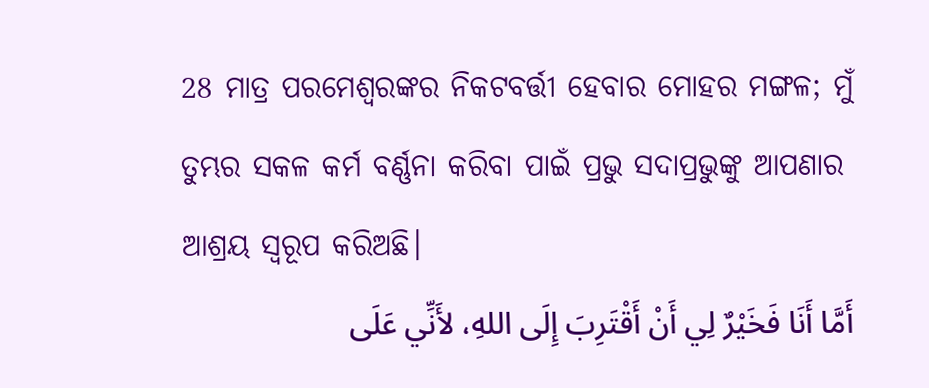28 ମାତ୍ର ପରମେଶ୍ୱରଙ୍କର ନିକଟବର୍ତ୍ତୀ ହେବାର ମୋହର ମଙ୍ଗଳ; ମୁଁ ତୁମ୍ଭର ସକଳ କର୍ମ ବର୍ଣ୍ଣନା କରିବା ପାଇଁ ପ୍ରଭୁ ସଦାପ୍ରଭୁଙ୍କୁ ଆପଣାର ଆଶ୍ରୟ ସ୍ୱରୂପ କରିଅଛି।
أَمَّا أَنَا فَخَيْرٌ لِي أَنْ أَقْتَرِبَ إِلَى اللهِ، لأَنِّي عَلَى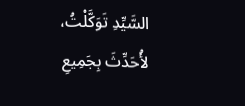السَّيِّدِ تَوَكَّلْتُ، لأُحَدِّثَ بِجَمِيعِ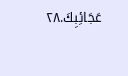عَجَائِبِكَ.٢٨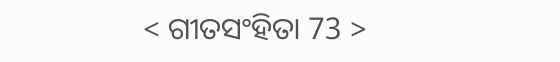< ଗୀତସଂହିତା 73 >